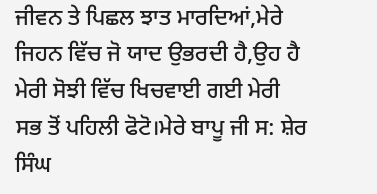ਜੀਵਨ ਤੇ ਪਿਛਲ ਝਾਤ ਮਾਰਦਿਆਂ,ਮੇਰੇ ਜਿਹਨ ਵਿੱਚ ਜੋ ਯਾਦ ਉਭਰਦੀ ਹੈ,ਉਹ ਹੈ ਮੇਰੀ ਸੋਝੀ ਵਿੱਚ ਖਿਚਵਾਈ ਗਈ ਮੇਰੀ ਸਭ ਤੋਂ ਪਹਿਲੀ ਫੋਟੋ।ਮੇਰੇ ਬਾਪੂ ਜੀ ਸ: ਸ਼ੇਰ ਸਿੰਘ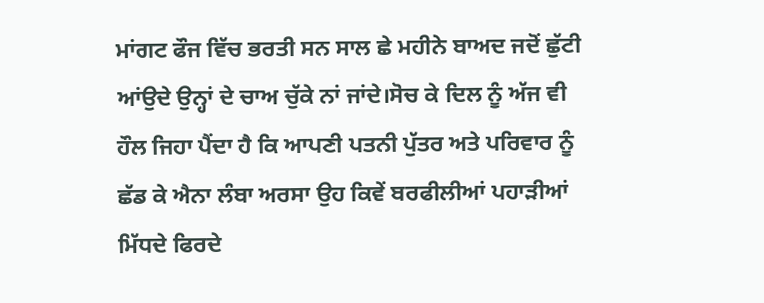ਮਾਂਗਟ ਫੌਜ ਵਿੱਚ ਭਰਤੀ ਸਨ ਸਾਲ ਛੇ ਮਹੀਨੇ ਬਾਅਦ ਜਦੋਂ ਛੁੱਟੀ ਆਂਉਦੇ ਉਨ੍ਹਾਂ ਦੇ ਚਾਅ ਚੁੱਕੇ ਨਾਂ ਜਾਂਦੇ।ਸੋਚ ਕੇ ਦਿਲ ਨੂੰ ਅੱਜ ਵੀ ਹੌਲ ਜਿਹਾ ਪੈਂਦਾ ਹੈ ਕਿ ਆਪਣੀ ਪਤਨੀ ਪੁੱਤਰ ਅਤੇ ਪਰਿਵਾਰ ਨੂੰ ਛੱਡ ਕੇ ਐਨਾ ਲੰਬਾ ਅਰਸਾ ਉਹ ਕਿਵੇਂ ਬਰਫੀਲੀਆਂ ਪਹਾੜੀਆਂ ਮਿੱਧਦੇ ਫਿਰਦੇ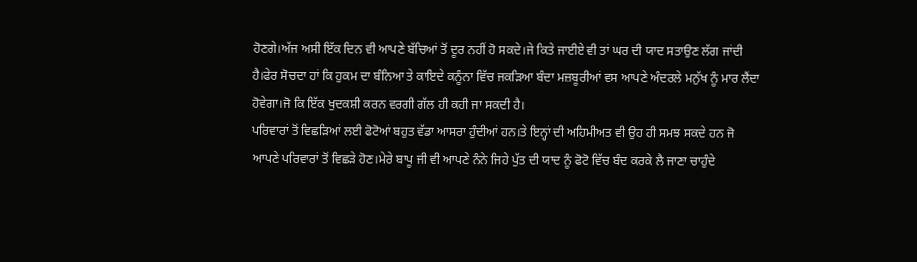ਹੋਣਗੇ।ਅੱਜ ਅਸੀ ਇੱਕ ਦਿਨ ਵੀ ਆਪਣੇ ਬੱਚਿਆਂ ਤੋਂ ਦੂਰ ਨਹੀਂ ਹੋ ਸਕਦੇ।ਜੇ ਕਿਤੇ ਜਾਈਏ ਵੀ ਤਾਂ ਘਰ ਦੀ ਯਾਦ ਸਤਾਉਣ ਲੱਗ ਜਾਂਦੀ ਹੈ।ਫੇਰ ਸੋਚਦਾ ਹਾਂ ਕਿ ਹੁਕਮ ਦਾ ਬੰਨਿਆ ਤੇ ਕਾਇਦੇ ਕਨੂੰਨਾ ਵਿੱਚ ਜਕੜਿਆ ਬੰਦਾ ਮਜ਼ਬੂਰੀਆਂ ਵਸ ਆਪਣੇ ਅੰਦਰਲੇ ਮਨੁੱਖ ਨੂੰ ਮਾਰ ਲੈਂਦਾ ਹੋਵੇਗਾ।ਜੋ ਕਿ ਇੱਕ ਖੁਦਕਸ਼ੀ ਕਰਨ ਵਰਗੀ ਗੱਲ ਹੀ ਕਹੀ ਜਾ ਸਕਦੀ ਹੈ।
ਪਰਿਵਾਰਾਂ ਤੋਂ ਵਿਛੜਿਆਂ ਲਈ ਫੋਟੋਆਂ ਬਹੁਤ ਵੱਡਾ ਆਸਰਾ ਹੁੰਦੀਆਂ ਹਨ।ਤੇ ਇਨ੍ਹਾਂ ਦੀ ਅਹਿਮੀਅਤ ਵੀ ਉਹ ਹੀ ਸਮਝ ਸਕਦੇ ਹਨ ਜੋ ਆਪਣੇ ਪਰਿਵਾਰਾਂ ਤੋਂ ਵਿਛੜੇ ਹੋਣ।ਮੇਰੇ ਬਾਪੂ ਜੀ ਵੀ ਆਪਣੇ ਨੰਨੇ ਜਿਹੇ ਪੁੱਤ ਦੀ ਯਾਦ ਨੂੰ ਫੋਟੋ ਵਿੱਚ ਬੰਦ ਕਰਕੇ ਲੈ ਜਾਣਾ ਚਾਹੁੰਦੇ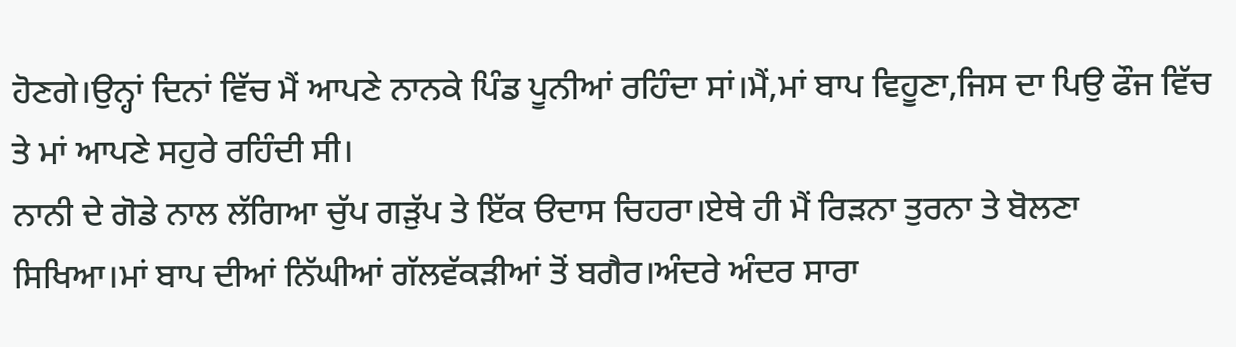ਹੋਣਗੇ।ਉਨ੍ਹਾਂ ਦਿਨਾਂ ਵਿੱਚ ਮੈਂ ਆਪਣੇ ਨਾਨਕੇ ਪਿੰਡ ਪੂਨੀਆਂ ਰਹਿੰਦਾ ਸਾਂ।ਮੈਂ,ਮਾਂ ਬਾਪ ਵਿਹੂਣਾ,ਜਿਸ ਦਾ ਪਿਉ ਫੌਜ ਵਿੱਚ ਤੇ ਮਾਂ ਆਪਣੇ ਸਹੁਰੇ ਰਹਿੰਦੀ ਸੀ।
ਨਾਨੀ ਦੇ ਗੋਡੇ ਨਾਲ ਲੱਗਿਆ ਚੁੱਪ ਗੜੁੱਪ ਤੇ ਇੱਕ ੳਦਾਸ ਚਿਹਰਾ।ਏਥੇ ਹੀ ਮੈਂ ਰਿੜਨਾ ਤੁਰਨਾ ਤੇ ਬੋਲਣਾ ਸਿਖਿਆ।ਮਾਂ ਬਾਪ ਦੀਆਂ ਨਿੱਘੀਆਂ ਗੱਲਵੱਕੜੀਆਂ ਤੋਂ ਬਗੈਰ।ਅੰਦਰੇ ਅੰਦਰ ਸਾਰਾ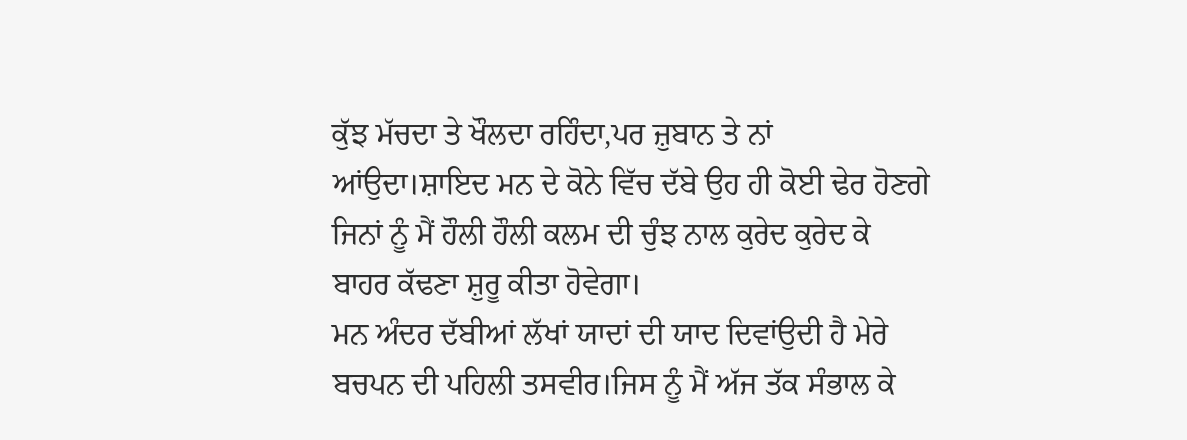ਕੁੱਝ ਮੱਚਦਾ ਤੇ ਖੌਲਦਾ ਰਹਿੰਦਾ,ਪਰ ਜ਼ੁਬਾਨ ਤੇ ਨਾਂ ਆਂਉਦਾ।ਸ਼ਾਇਦ ਮਨ ਦੇ ਕੋਨੇ ਵਿੱਚ ਦੱਬੇ ਉਹ ਹੀ ਕੋਈ ਢੇਰ ਹੋਣਗੇ ਜਿਨਾਂ ਨੂੰ ਮੈਂ ਹੌਲੀ ਹੌਲੀ ਕਲਮ ਦੀ ਚੁੰਝ ਨਾਲ ਕੁਰੇਦ ਕੁਰੇਦ ਕੇ ਬਾਹਰ ਕੱਢਣਾ ਸ਼ੁਰੂ ਕੀਤਾ ਹੋਵੇਗਾ।
ਮਨ ਅੰਦਰ ਦੱਬੀਆਂ ਲੱਖਾਂ ਯਾਦਾਂ ਦੀ ਯਾਦ ਦਿਵਾਂਉਦੀ ਹੈ ਮੇਰੇ ਬਚਪਨ ਦੀ ਪਹਿਲੀ ਤਸਵੀਰ।ਜਿਸ ਨੂੰ ਮੈਂ ਅੱਜ ਤੱਕ ਸੰਭਾਲ ਕੇ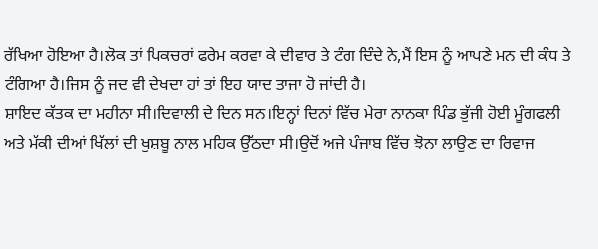ਰੱਖਿਆ ਹੋਇਆ ਹੈ।ਲੋਕ ਤਾਂ ਪਿਕਚਰਾਂ ਫਰੇਮ ਕਰਵਾ ਕੇ ਦੀਵਾਰ ਤੇ ਟੰਗ ਦਿੰਦੇ ਨੇ,ਮੈਂ ਇਸ ਨੂੰ ਆਪਣੇ ਮਨ ਦੀ ਕੰਧ ਤੇ ਟੰਗਿਆ ਹੈ।ਜਿਸ ਨੂੰ ਜਦ ਵੀ ਦੇਖਦਾ ਹਾਂ ਤਾਂ ਇਹ ਯਾਦ ਤਾਜਾ ਹੋ ਜਾਂਦੀ ਹੈ।
ਸ਼ਾਇਦ ਕੱਤਕ ਦਾ ਮਹੀਨਾ ਸੀ।ਦਿਵਾਲੀ ਦੇ ਦਿਨ ਸਨ।ਇਨ੍ਹਾਂ ਦਿਨਾਂ ਵਿੱਚ ਮੇਰਾ ਨਾਨਕਾ ਪਿੰਡ ਭੁੱਜੀ ਹੋਈ ਮੂੰਗਫਲੀ ਅਤੇ ਮੱਕੀ ਦੀਆਂ ਖਿੱਲਾਂ ਦੀ ਖੁਸ਼ਬੂ ਨਾਲ ਮਹਿਕ ਉੱਠਦਾ ਸੀ।ਉਦੋਂ ਅਜੇ ਪੰਜਾਬ ਵਿੱਚ ਝੋਨਾ ਲਾਉਣ ਦਾ ਰਿਵਾਜ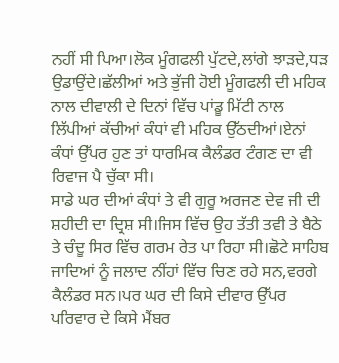ਨਹੀਂ ਸੀ ਪਿਆ।ਲੋਕ ਮੂੰਗਫਲੀ ਪੁੱਟਦੇ,ਲਾਂਗੇ ਝਾੜਦੇ,ਧੜ ਉਡਾਉਂਦੇ।ਛੱਲੀਆਂ ਅਤੇ ਭੁੱਜੀ ਹੋਈ ਮੂੰਗਫਲੀ ਦੀ ਮਹਿਕ ਨਾਲ ਦੀਵਾਲੀ ਦੇ ਦਿਨਾਂ ਵਿੱਚ ਪਾਂਡੂ ਮਿੱਟੀ ਨਾਲ ਲਿੱਪੀਆਂ ਕੱਚੀਆਂ ਕੰਧਾਂ ਵੀ ਮਹਿਕ ਉੱਠਦੀਆਂ।ਏਨਾਂ ਕੰਧਾਂ ਉੱਪਰ ਹੁਣ ਤਾਂ ਧਾਰਮਿਕ ਕੈਲੰਡਰ ਟੰਗਣ ਦਾ ਵੀ ਰਿਵਾਜ ਪੈ ਚੁੱਕਾ ਸੀ।
ਸਾਡੇ ਘਰ ਦੀਆਂ ਕੰਧਾਂ ਤੇ ਵੀ ਗੁਰੂ ਅਰਜਣ ਦੇਵ ਜੀ ਦੀ ਸ਼ਹੀਦੀ ਦਾ ਦ੍ਰਿਸ਼ ਸੀ।ਜਿਸ ਵਿੱਚ ਉਹ ਤੱਤੀ ਤਵੀ ਤੇ ਬੈਠੇ ਤੇ ਚੰਦੂ ਸਿਰ ਵਿੱਚ ਗਰਮ ਰੇਤ ਪਾ ਰਿਹਾ ਸੀ।ਛੋਟੇ ਸਾਹਿਬ ਜਾਦਿਆਂ ਨੂੰ ਜਲਾਦ ਨੀਂਹਾਂ ਵਿੱਚ ਚਿਣ ਰਹੇ ਸਨ,ਵਰਗੇ ਕੈਲੰਡਰ ਸਨ।ਪਰ ਘਰ ਦੀ ਕਿਸੇ ਦੀਵਾਰ ਉੱਪਰ ਪਰਿਵਾਰ ਦੇ ਕਿਸੇ ਮੈਂਬਰ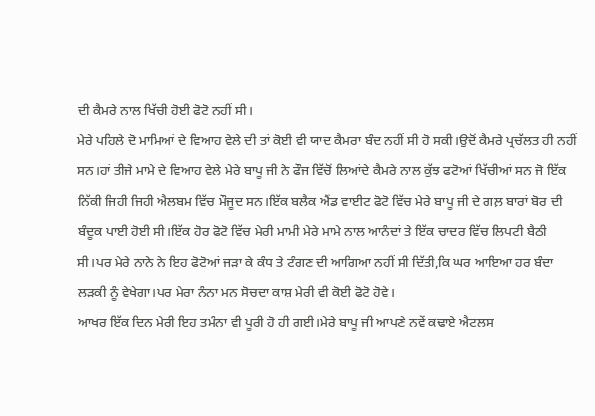ਦੀ ਕੈਮਰੇ ਨਾਲ ਖਿੱਚੀ ਹੋਈ ਫੋਟੋ ਨਹੀਂ ਸੀ।
ਮੇਰੇ ਪਹਿਲੇ ਦੋ ਮਾਮਿਆਂ ਦੇ ਵਿਆਹ ਵੇਲੇ ਦੀ ਤਾਂ ਕੋਈ ਵੀ ਯਾਦ ਕੈਮਰਾ ਬੰਦ ਨਹੀਂ ਸੀ ਹੋ ਸਕੀ।ਉਦੋਂ ਕੈਮਰੇ ਪ੍ਰਚੱਲਤ ਹੀ ਨਹੀਂ ਸਨ।ਹਾਂ ਤੀਜੇ ਮਾਮੇ ਦੇ ਵਿਆਹ ਵੇਲੇ ਮੇਰੇ ਬਾਪੂ ਜੀ ਨੇ ਫੌਜ ਵਿੱਚੋਂ ਲਿਆਂਦੇ ਕੈਮਰੇ ਨਾਲ ਕੁੱਝ ਫਟੋਆਂ ਖਿੱਚੀਆਂ ਸਨ ਜੋ ਇੱਕ ਨਿੱਕੀ ਜਿਹੀ ਜਿਹੀ ਐਲਬਮ ਵਿੱਚ ਮੌਜੂਦ ਸਨ।ਇੱਕ ਬਲੈਕ ਐਂਡ ਵਾਈਟ ਫੋਟੋ ਵਿੱਚ ਮੇਰੇ ਬਾਪੂ ਜੀ ਦੇ ਗਲ਼ ਬਾਰਾਂ ਬੋਰ ਦੀ ਬੰਦੂਕ ਪਾਈ ਹੋਈ ਸੀ।ਇੱਕ ਹੋਰ ਫੋਟੋ ਵਿੱਚ ਮੇਰੀ ਮਾਮੀ ਮੇਰੇ ਮਾਮੇ ਨਾਲ ਆਨੰਦਾਂ ਤੇ ਇੱਕ ਚਾਦਰ ਵਿੱਚ ਲਿਪਟੀ ਬੈਠੀ ਸੀ।ਪਰ ਮੇਰੇ ਨਾਨੇ ਨੇ ਇਹ ਫੋਟੋਆਂ ਜੜਾ ਕੇ ਕੰਧ ਤੇ ਟੰਗਣ ਦੀ ਆਗਿਆ ਨਹੀਂ ਸੀ ਦਿੱਤੀ,ਕਿ ਘਰ ਆਇਆ ਹਰ ਬੰਦਾ ਲੜਕੀ ਨੂੰ ਵੇਖੇਗਾ।ਪਰ ਮੇਰਾ ਨੰਨਾ ਮਨ ਸੋਚਦਾ ਕਾਸ਼ ਮੇਰੀ ਵੀ ਕੋਈ ਫੋਟੋ ਹੋਵੇ।
ਆਖਰ ਇੱਕ ਦਿਨ ਮੇਰੀ ਇਹ ਤਮੰਨਾ ਵੀ ਪੂਰੀ ਹੋ ਹੀ ਗਈ।ਮੇਰੇ ਬਾਪੂ ਜੀ ਆਪਣੇ ਨਵੇਂ ਕਢਾਏ ਐਟਲਸ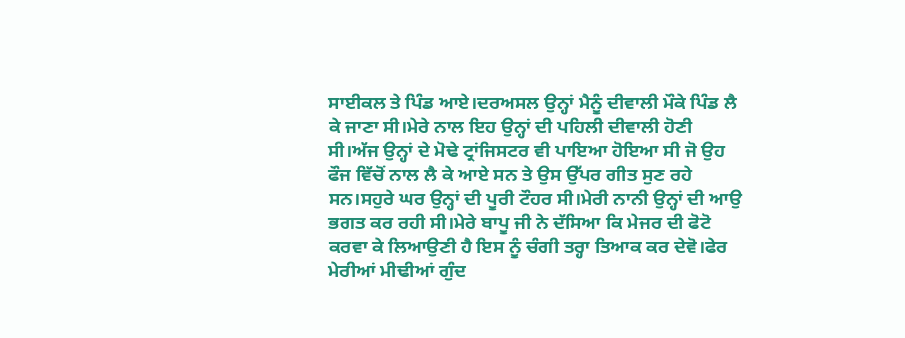ਸਾਈਕਲ ਤੇ ਪਿੰਡ ਆਏ।ਦਰਅਸਲ ਉਨ੍ਹਾਂ ਮੈਨੂੰ ਦੀਵਾਲੀ ਮੌਕੇ ਪਿੰਡ ਲੈ ਕੇ ਜਾਣਾ ਸੀ।ਮੇਰੇ ਨਾਲ ਇਹ ਉਨ੍ਹਾਂ ਦੀ ਪਹਿਲੀ ਦੀਵਾਲੀ ਹੋਣੀ ਸੀ।ਅੱਜ ਉਨ੍ਹਾਂ ਦੇ ਮੋਢੇ ਟ੍ਰਾਂਜਿਸਟਰ ਵੀ ਪਾਇਆ ਹੋਇਆ ਸੀ ਜੋ ਉਹ ਫੌਜ ਵਿੱਚੋਂ ਨਾਲ ਲੈ ਕੇ ਆਏ ਸਨ ਤੇ ਉਸ ਉੱਪਰ ਗੀਤ ਸੁਣ ਰਹੇ ਸਨ।ਸਹੁਰੇ ਘਰ ਉਨ੍ਹਾਂ ਦੀ ਪੂਰੀ ਟੌਹਰ ਸੀ।ਮੇਰੀ ਨਾਨੀ ਉਨ੍ਹਾਂ ਦੀ ਆਉ ਭਗਤ ਕਰ ਰਹੀ ਸੀ।ਮੇਰੇ ਬਾਪੂ ਜੀ ਨੇ ਦੱਸਿਆ ਕਿ ਮੇਜਰ ਦੀ ਫੋਟੋ ਕਰਵਾ ਕੇ ਲਿਆਉਣੀ ਹੈ ਇਸ ਨੂੰ ਚੰਗੀ ਤਰ੍ਹਾ ਤਿਆਕ ਕਰ ਦੇਵੋ।ਫੇਰ ਮੇਰੀਆਂ ਮੀਢੀਆਂ ਗੁੰਦ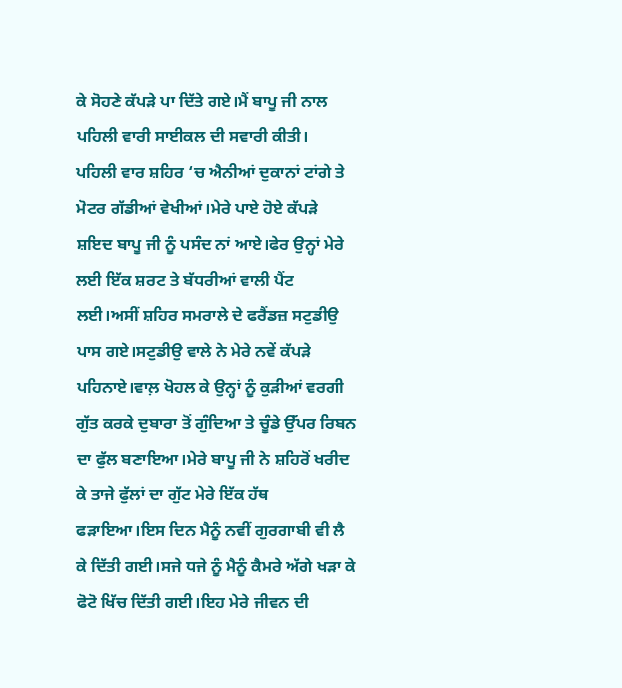ਕੇ ਸੋਹਣੇ ਕੱਪੜੇ ਪਾ ਦਿੱਤੇ ਗਏ।ਮੈਂ ਬਾਪੂ ਜੀ ਨਾਲ ਪਹਿਲੀ ਵਾਰੀ ਸਾਈਕਲ ਦੀ ਸਵਾਰੀ ਕੀਤੀ।
ਪਹਿਲੀ ਵਾਰ ਸ਼ਹਿਰ ‘ਚ ਐਨੀਆਂ ਦੁਕਾਨਾਂ ਟਾਂਗੇ ਤੇ ਮੋਟਰ ਗੱਡੀਆਂ ਵੇਖੀਆਂ।ਮੇਰੇ ਪਾਏ ਹੋਏ ਕੱਪੜੇ ਸ਼ਇਦ ਬਾਪੂ ਜੀ ਨੂੰ ਪਸੰਦ ਨਾਂ ਆਏ।ਫੇਰ ਉਨ੍ਹਾਂ ਮੇਰੇ ਲਈ ਇੱਕ ਸ਼ਰਟ ਤੇ ਬੱਧਰੀਆਂ ਵਾਲੀ ਪੈਂਟ ਲਈ।ਅਸੀਂ ਸ਼ਹਿਰ ਸਮਰਾਲੇ ਦੇ ਫਰੈਂਡਜ਼ ਸਟੁਡੀਉ ਪਾਸ ਗਏ।ਸਟੁਡੀਉ ਵਾਲੇ ਨੇ ਮੇਰੇ ਨਵੇਂ ਕੱਪੜੇ ਪਹਿਨਾਏ।ਵਾਲ਼ ਖੋਹਲ ਕੇ ਉਨ੍ਹਾਂ ਨੂੰ ਕੁੜੀਆਂ ਵਰਗੀ ਗੁੱਤ ਕਰਕੇ ਦੁਬਾਰਾ ਤੋਂ ਗੁੰਦਿਆ ਤੇ ਚੂੰਡੇ ਉੱਪਰ ਰਿਬਨ ਦਾ ਫੁੱਲ ਬਣਾਇਆ।ਮੇਰੇ ਬਾਪੂ ਜੀ ਨੇ ਸ਼ਹਿਰੋਂ ਖਰੀਦ ਕੇ ਤਾਜੇ ਫੁੱਲਾਂ ਦਾ ਗੁੱਟ ਮੇਰੇ ਇੱਕ ਹੱਥ ਫੜਾਇਆ।ਇਸ ਦਿਨ ਮੈਨੂੰ ਨਵੀਂ ਗੁਰਗਾਬੀ ਵੀ ਲੈ ਕੇ ਦਿੱਤੀ ਗਈ।ਸਜੇ ਧਜੇ ਨੂੰ ਮੈਨੂੰ ਕੈਮਰੇ ਅੱਗੇ ਖੜਾ ਕੇ ਫੋਟੋ ਖਿੱਚ ਦਿੱਤੀ ਗਈ।ਇਹ ਮੇਰੇ ਜੀਵਨ ਦੀ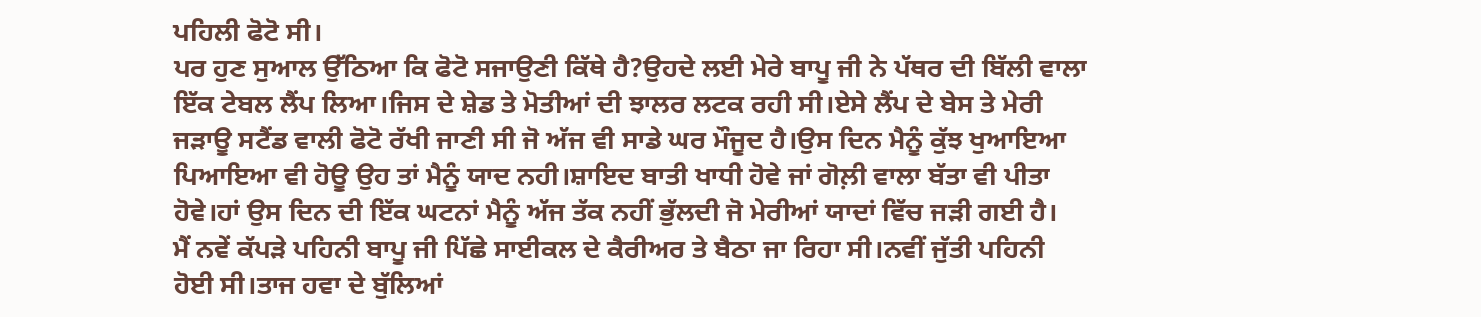ਪਹਿਲੀ ਫੋਟੋ ਸੀ।
ਪਰ ਹੁਣ ਸੁਆਲ ਉੱਠਿਆ ਕਿ ਫੋਟੋ ਸਜਾਉਣੀ ਕਿੱਥੇ ਹੈ?ਉਹਦੇ ਲਈ ਮੇਰੇ ਬਾਪੂ ਜੀ ਨੇ ਪੱਥਰ ਦੀ ਬਿੱਲੀ ਵਾਲਾ ਇੱਕ ਟੇਬਲ ਲੈਂਪ ਲਿਆ।ਜਿਸ ਦੇ ਸ਼ੇਡ ਤੇ ਮੋਤੀਆਂ ਦੀ ਝਾਲਰ ਲਟਕ ਰਹੀ ਸੀ।ਏਸੇ ਲੈਂਪ ਦੇ ਬੇਸ ਤੇ ਮੇਰੀ ਜੜਾਊ ਸਟੈਂਡ ਵਾਲੀ ਫੋਟੋ ਰੱਖੀ ਜਾਣੀ ਸੀ ਜੋ ਅੱਜ ਵੀ ਸਾਡੇ ਘਰ ਮੌਜੂਦ ਹੈ।ਉਸ ਦਿਨ ਮੈਨੂੰ ਕੁੱਝ ਖੁਆਇਆ ਪਿਆਇਆ ਵੀ ਹੋਊ ਉਹ ਤਾਂ ਮੈਨੂੰ ਯਾਦ ਨਹੀ।ਸ਼ਾਇਦ ਬਾਤੀ ਖਾਧੀ ਹੋਵੇ ਜਾਂ ਗੋਲ਼ੀ ਵਾਲਾ ਬੱਤਾ ਵੀ ਪੀਤਾ ਹੋਵੇ।ਹਾਂ ਉਸ ਦਿਨ ਦੀ ਇੱਕ ਘਟਨਾਂ ਮੈਨੂੰ ਅੱਜ ਤੱਕ ਨਹੀਂ ਭੁੱਲਦੀ ਜੋ ਮੇਰੀਆਂ ਯਾਦਾਂ ਵਿੱਚ ਜੜੀ ਗਈ ਹੈ।
ਮੈਂ ਨਵੇਂ ਕੱਪੜੇ ਪਹਿਨੀ ਬਾਪੂ ਜੀ ਪਿੱਛੇ ਸਾਈਕਲ ਦੇ ਕੈਰੀਅਰ ਤੇ ਬੈਠਾ ਜਾ ਰਿਹਾ ਸੀ।ਨਵੀਂ ਜੁੱਤੀ ਪਹਿਨੀ ਹੋਈ ਸੀ।ਤਾਜ ਹਵਾ ਦੇ ਬੁੱਲਿਆਂ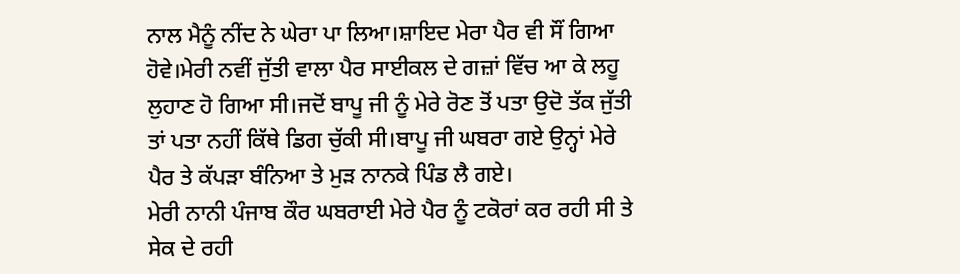ਨਾਲ ਮੈਨੂੰ ਨੀਂਦ ਨੇ ਘੇਰਾ ਪਾ ਲਿਆ।ਸ਼ਾਇਦ ਮੇਰਾ ਪੈਰ ਵੀ ਸੌਂ ਗਿਆ ਹੋਵੇ।ਮੇਰੀ ਨਵੀਂ ਜੁੱਤੀ ਵਾਲਾ ਪੈਰ ਸਾਈਕਲ ਦੇ ਗਜ਼ਾਂ ਵਿੱਚ ਆ ਕੇ ਲਹੂ ਲੁਹਾਣ ਹੋ ਗਿਆ ਸੀ।ਜਦੋਂ ਬਾਪੂ ਜੀ ਨੂੰ ਮੇਰੇ ਰੋਣ ਤੋਂ ਪਤਾ ਉਦੋ ਤੱਕ ਜੁੱਤੀ ਤਾਂ ਪਤਾ ਨਹੀਂ ਕਿੱਥੇ ਡਿਗ ਚੁੱਕੀ ਸੀ।ਬਾਪੂ ਜੀ ਘਬਰਾ ਗਏ ਉਨ੍ਹਾਂ ਮੇਰੇ ਪੈਰ ਤੇ ਕੱਪੜਾ ਬੰਨਿਆ ਤੇ ਮੁੜ ਨਾਨਕੇ ਪਿੰਡ ਲੈ ਗਏ।
ਮੇਰੀ ਨਾਨੀ ਪੰਜਾਬ ਕੌਰ ਘਬਰਾਈ ਮੇਰੇ ਪੈਰ ਨੂੰ ਟਕੋਰਾਂ ਕਰ ਰਹੀ ਸੀ ਤੇ ਸੇਕ ਦੇ ਰਹੀ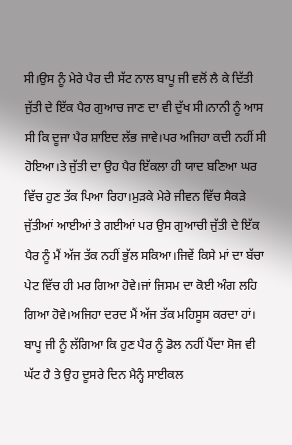ਸੀ।ਉਸ ਨੂੰ ਮੇਰੇ ਪੈਰ ਦੀ ਸੱਟ ਨਾਲ ਬਾਪੂ ਜੀ ਵਲੋਂ ਲੈ ਕੇ ਦਿੱਤੀ ਜੁੱਤੀ ਦੇ ਇੱਕ ਪੈਰ ਗੁਆਚ ਜਾਣ ਦਾ ਵੀ ਦੁੱਖ ਸੀ।ਨਾਨੀ ਨੂੰ ਆਸ ਸੀ ਕਿ ਦੂਜਾ ਪੈਰ ਸ਼ਾਇਦ ਲੱਭ ਜਾਵੇ।ਪਰ ਅਜਿਹਾ ਕਦੀ ਨਹੀਂ ਸੀ ਹੋਇਆ।ਤੇ ਜੁੱਤੀ ਦਾ ਉਹ ਪੈਰ ਇੱਕਲਾ ਹੀ ਯਾਦ ਬਣਿਆ ਘਰ ਵਿੱਚ ਹੁਣ ਤੱਕ ਪਿਆ ਰਿਹਾ।ਮੁੜਕੇ ਮੇਰੇ ਜੀਵਨ ਵਿੱਚ ਸੈਕੜੇ ਜੁੱਤੀਆਂ ਆਈਆਂ ਤੇ ਗਈਆਂ ਪਰ ਉਸ ਗੁਆਚੀ ਜੁੱਤੀ ਦੇ ਇੱਕ ਪੈਰ ਨੂੰ ਮੈਂ ਅੱਜ ਤੱਕ ਨਹੀਂ ਭੁੱਲ ਸਕਿਆ।ਜਿਵੇਂ ਕਿਸੇ ਮਾਂ ਦਾ ਬੱਚਾ ਪੇਟ ਵਿੱਚ ਹੀ ਮਰ ਗਿਆ ਹੋਵੇ।ਜਾਂ ਜਿਸਮ ਦਾ ਕੋਈ ਅੰਗ ਲਹਿ ਗਿਆ ਹੋਵੇ।ਅਜਿਹਾ ਦਰਦ ਮੈਂ ਅੱਜ ਤੱਕ ਮਹਿਸੂਸ ਕਰਦਾ ਹਾਂ।
ਬਾਪੂ ਜੀ ਨੂੰ ਲੱਗਿਆ ਕਿ ਹੁਣ ਪੈਰ ਨੂੰ ਡੋਲ ਨਹੀਂ ਪੈਂਦਾ ਸੋਜ ਵੀ ਘੱਟ ਹੈ ਤੇ ਉਹ ਦੂਸਰੇ ਦਿਨ ਮੈਨ੍ਹੰ ਸਾਈਕਲ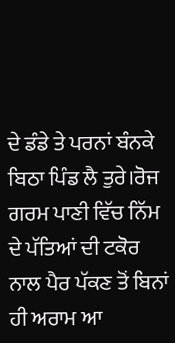ਦੇ ਡੰਡੇ ਤੇ ਪਰਨਾਂ ਬੰਨਕੇ ਬਿਠਾ ਪਿੰਡ ਲੈ ਤੁਰੇ।ਰੋਜ ਗਰਮ ਪਾਣੀ ਵਿੱਚ ਨਿੱਮ ਦੇ ਪੱਤਿਆਂ ਦੀ ਟਕੋਰ ਨਾਲ ਪੈਰ ਪੱਕਣ ਤੋਂ ਬਿਨਾਂ ਹੀ ਅਰਾਮ ਆ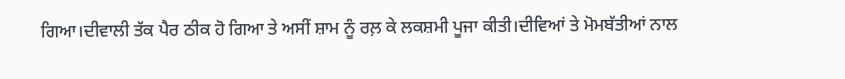ਗਿਆ।ਦੀਵਾਲੀ ਤੱਕ ਪੈਰ ਠੀਕ ਹੋ ਗਿਆ ਤੇ ਅਸੀਂ ਸ਼ਾਮ ਨੂੰ ਰਲ਼ ਕੇ ਲਕਸ਼ਮੀ ਪੂਜਾ ਕੀਤੀ।ਦੀਵਿਆਂ ਤੇ ਮੋਮਬੱਤੀਆਂ ਨਾਲ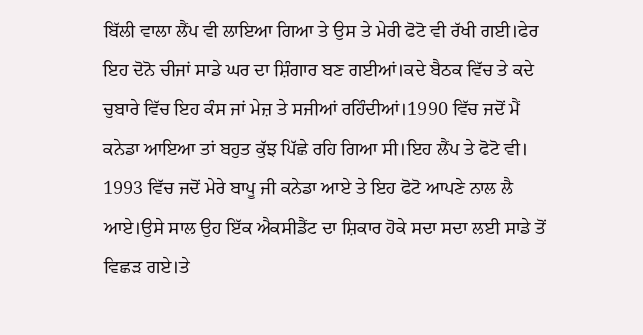ਬਿੱਲੀ ਵਾਲਾ ਲੈਂਪ ਵੀ ਲਾਇਆ ਗਿਆ ਤੇ ਉਸ ਤੇ ਮੇਰੀ ਫੋਟੋ ਵੀ ਰੱਖੀ ਗਈ।ਫੇਰ ਇਹ ਦੋਨੋ ਚੀਜਾਂ ਸਾਡੇ ਘਰ ਦਾ ਸ਼ਿੰਗਾਰ ਬਣ ਗਈਆਂ।ਕਦੇ ਬੈਠਕ ਵਿੱਚ ਤੇ ਕਦੇ ਚੁਬਾਰੇ ਵਿੱਚ ਇਹ ਕੰਸ ਜਾਂ ਮੇਜ਼ ਤੇ ਸਜੀਆਂ ਰਹਿੰਦੀਆਂ।1990 ਵਿੱਚ ਜਦੋਂ ਮੈਂ ਕਨੇਡਾ ਆਇਆ ਤਾਂ ਬਹੁਤ ਕੁੱਝ ਪਿੱਛੇ ਰਹਿ ਗਿਆ ਸੀ।ਇਹ ਲੈਂਪ ਤੇ ਫੋਟੋ ਵੀ।
1993 ਵਿੱਚ ਜਦੋਂ ਮੇਰੇ ਬਾਪੂ ਜੀ ਕਨੇਡਾ ਆਏ ਤੇ ਇਹ ਫੋਟੋ ਆਪਣੇ ਨਾਲ ਲੈ ਆਏ।ਉਸੇ ਸਾਲ ਉਹ ਇੱਕ ਐਕਸੀਡੈਂਟ ਦਾ ਸ਼ਿਕਾਰ ਹੋਕੇ ਸਦਾ ਸਦਾ ਲਈ ਸਾਡੇ ਤੋਂ ਵਿਛੜ ਗਏ।ਤੇ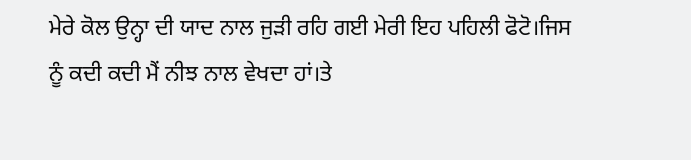ਮੇਰੇ ਕੋਲ ਉਨ੍ਹਾ ਦੀ ਯਾਦ ਨਾਲ ਜੁੜੀ ਰਹਿ ਗਈ ਮੇਰੀ ਇਹ ਪਹਿਲੀ ਫੋਟੋ।ਜਿਸ ਨੂੰ ਕਦੀ ਕਦੀ ਮੈਂ ਨੀਝ ਨਾਲ ਵੇਖਦਾ ਹਾਂ।ਤੇ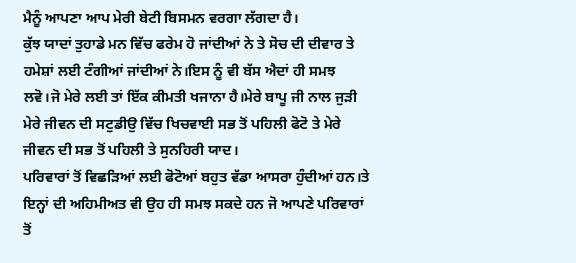ਮੈਨੂੰ ਆਪਣਾ ਆਪ ਮੇਰੀ ਬੇਟੀ ਬਿਸਮਨ ਵਰਗਾ ਲੱਗਦਾ ਹੈ।
ਕੁੱਝ ਯਾਦਾਂ ਤੁਹਾਡੇ ਮਨ ਵਿੱਚ ਫਰੇਮ ਹੋ ਜਾਂਦੀਆਂ ਨੇ ਤੇ ਸੋਚ ਦੀ ਦੀਵਾਰ ਤੇ ਹਮੇਸ਼ਾਂ ਲਈ ਟੰਗੀਆਂ ਜਾਂਦੀਆਂ ਨੇ।ਇਸ ਨੂੰ ਵੀ ਬੱਸ ਐਦਾਂ ਹੀ ਸਮਝ ਲਵੋ।ਜੋ ਮੇਰੇ ਲਈ ਤਾਂ ਇੱਕ ਕੀਮਤੀ ਖਜਾਨਾ ਹੈ।ਮੇਰੇ ਬਾਪੂ ਜੀ ਨਾਲ ਜੁੜੀ ਮੇਰੇ ਜੀਵਨ ਦੀ ਸਟੁਡੀਉ ਵਿੱਚ ਖਿਚਵਾਈ ਸਭ ਤੋਂ ਪਹਿਲੀ ਫੋਟੋ ਤੇ ਮੇਰੇ ਜੀਵਨ ਦੀ ਸਭ ਤੋਂ ਪਹਿਲੀ ਤੇ ਸੁਨਹਿਰੀ ਯਾਦ।
ਪਰਿਵਾਰਾਂ ਤੋਂ ਵਿਛੜਿਆਂ ਲਈ ਫੋਟੋਆਂ ਬਹੁਤ ਵੱਡਾ ਆਸਰਾ ਹੁੰਦੀਆਂ ਹਨ।ਤੇ ਇਨ੍ਹਾਂ ਦੀ ਅਹਿਮੀਅਤ ਵੀ ਉਹ ਹੀ ਸਮਝ ਸਕਦੇ ਹਨ ਜੋ ਆਪਣੇ ਪਰਿਵਾਰਾਂ ਤੋਂ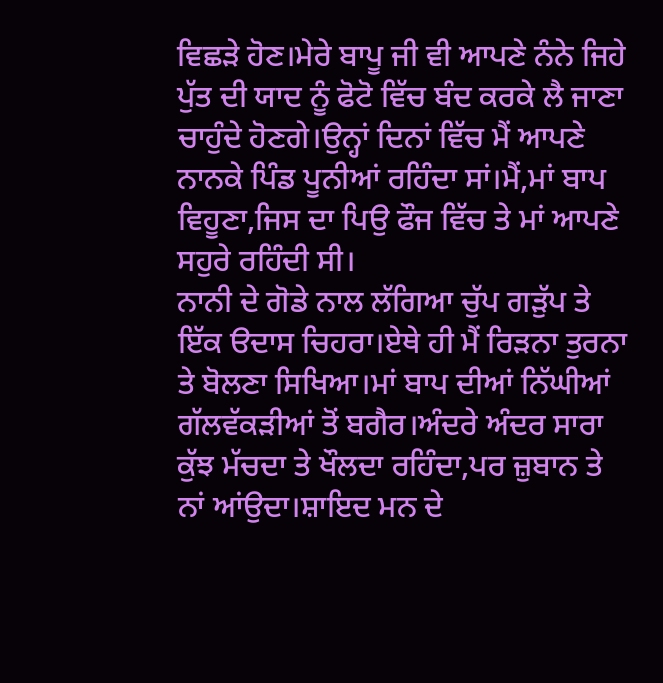ਵਿਛੜੇ ਹੋਣ।ਮੇਰੇ ਬਾਪੂ ਜੀ ਵੀ ਆਪਣੇ ਨੰਨੇ ਜਿਹੇ ਪੁੱਤ ਦੀ ਯਾਦ ਨੂੰ ਫੋਟੋ ਵਿੱਚ ਬੰਦ ਕਰਕੇ ਲੈ ਜਾਣਾ ਚਾਹੁੰਦੇ ਹੋਣਗੇ।ਉਨ੍ਹਾਂ ਦਿਨਾਂ ਵਿੱਚ ਮੈਂ ਆਪਣੇ ਨਾਨਕੇ ਪਿੰਡ ਪੂਨੀਆਂ ਰਹਿੰਦਾ ਸਾਂ।ਮੈਂ,ਮਾਂ ਬਾਪ ਵਿਹੂਣਾ,ਜਿਸ ਦਾ ਪਿਉ ਫੌਜ ਵਿੱਚ ਤੇ ਮਾਂ ਆਪਣੇ ਸਹੁਰੇ ਰਹਿੰਦੀ ਸੀ।
ਨਾਨੀ ਦੇ ਗੋਡੇ ਨਾਲ ਲੱਗਿਆ ਚੁੱਪ ਗੜੁੱਪ ਤੇ ਇੱਕ ੳਦਾਸ ਚਿਹਰਾ।ਏਥੇ ਹੀ ਮੈਂ ਰਿੜਨਾ ਤੁਰਨਾ ਤੇ ਬੋਲਣਾ ਸਿਖਿਆ।ਮਾਂ ਬਾਪ ਦੀਆਂ ਨਿੱਘੀਆਂ ਗੱਲਵੱਕੜੀਆਂ ਤੋਂ ਬਗੈਰ।ਅੰਦਰੇ ਅੰਦਰ ਸਾਰਾ ਕੁੱਝ ਮੱਚਦਾ ਤੇ ਖੌਲਦਾ ਰਹਿੰਦਾ,ਪਰ ਜ਼ੁਬਾਨ ਤੇ ਨਾਂ ਆਂਉਦਾ।ਸ਼ਾਇਦ ਮਨ ਦੇ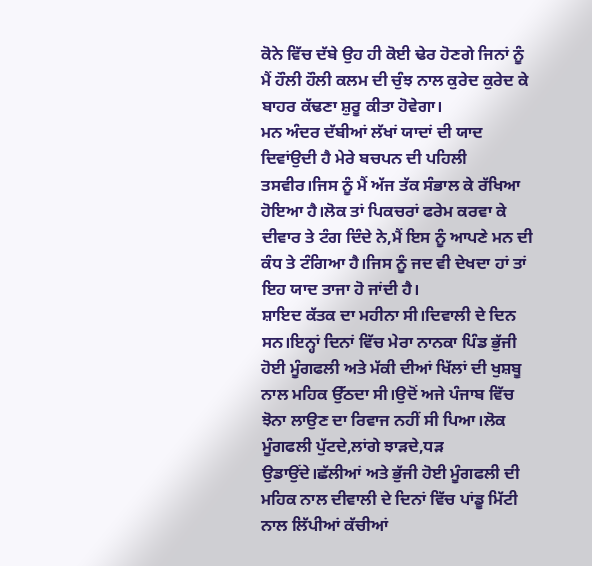ਕੋਨੇ ਵਿੱਚ ਦੱਬੇ ਉਹ ਹੀ ਕੋਈ ਢੇਰ ਹੋਣਗੇ ਜਿਨਾਂ ਨੂੰ ਮੈਂ ਹੌਲੀ ਹੌਲੀ ਕਲਮ ਦੀ ਚੁੰਝ ਨਾਲ ਕੁਰੇਦ ਕੁਰੇਦ ਕੇ ਬਾਹਰ ਕੱਢਣਾ ਸ਼ੁਰੂ ਕੀਤਾ ਹੋਵੇਗਾ।
ਮਨ ਅੰਦਰ ਦੱਬੀਆਂ ਲੱਖਾਂ ਯਾਦਾਂ ਦੀ ਯਾਦ ਦਿਵਾਂਉਦੀ ਹੈ ਮੇਰੇ ਬਚਪਨ ਦੀ ਪਹਿਲੀ ਤਸਵੀਰ।ਜਿਸ ਨੂੰ ਮੈਂ ਅੱਜ ਤੱਕ ਸੰਭਾਲ ਕੇ ਰੱਖਿਆ ਹੋਇਆ ਹੈ।ਲੋਕ ਤਾਂ ਪਿਕਚਰਾਂ ਫਰੇਮ ਕਰਵਾ ਕੇ ਦੀਵਾਰ ਤੇ ਟੰਗ ਦਿੰਦੇ ਨੇ,ਮੈਂ ਇਸ ਨੂੰ ਆਪਣੇ ਮਨ ਦੀ ਕੰਧ ਤੇ ਟੰਗਿਆ ਹੈ।ਜਿਸ ਨੂੰ ਜਦ ਵੀ ਦੇਖਦਾ ਹਾਂ ਤਾਂ ਇਹ ਯਾਦ ਤਾਜਾ ਹੋ ਜਾਂਦੀ ਹੈ।
ਸ਼ਾਇਦ ਕੱਤਕ ਦਾ ਮਹੀਨਾ ਸੀ।ਦਿਵਾਲੀ ਦੇ ਦਿਨ ਸਨ।ਇਨ੍ਹਾਂ ਦਿਨਾਂ ਵਿੱਚ ਮੇਰਾ ਨਾਨਕਾ ਪਿੰਡ ਭੁੱਜੀ ਹੋਈ ਮੂੰਗਫਲੀ ਅਤੇ ਮੱਕੀ ਦੀਆਂ ਖਿੱਲਾਂ ਦੀ ਖੁਸ਼ਬੂ ਨਾਲ ਮਹਿਕ ਉੱਠਦਾ ਸੀ।ਉਦੋਂ ਅਜੇ ਪੰਜਾਬ ਵਿੱਚ ਝੋਨਾ ਲਾਉਣ ਦਾ ਰਿਵਾਜ ਨਹੀਂ ਸੀ ਪਿਆ।ਲੋਕ ਮੂੰਗਫਲੀ ਪੁੱਟਦੇ,ਲਾਂਗੇ ਝਾੜਦੇ,ਧੜ ਉਡਾਉਂਦੇ।ਛੱਲੀਆਂ ਅਤੇ ਭੁੱਜੀ ਹੋਈ ਮੂੰਗਫਲੀ ਦੀ ਮਹਿਕ ਨਾਲ ਦੀਵਾਲੀ ਦੇ ਦਿਨਾਂ ਵਿੱਚ ਪਾਂਡੂ ਮਿੱਟੀ ਨਾਲ ਲਿੱਪੀਆਂ ਕੱਚੀਆਂ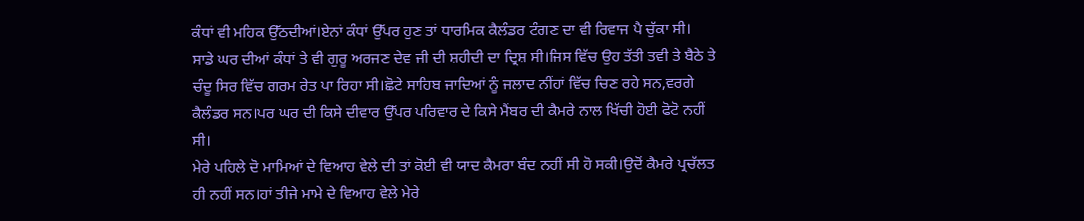ਕੰਧਾਂ ਵੀ ਮਹਿਕ ਉੱਠਦੀਆਂ।ਏਨਾਂ ਕੰਧਾਂ ਉੱਪਰ ਹੁਣ ਤਾਂ ਧਾਰਮਿਕ ਕੈਲੰਡਰ ਟੰਗਣ ਦਾ ਵੀ ਰਿਵਾਜ ਪੈ ਚੁੱਕਾ ਸੀ।
ਸਾਡੇ ਘਰ ਦੀਆਂ ਕੰਧਾਂ ਤੇ ਵੀ ਗੁਰੂ ਅਰਜਣ ਦੇਵ ਜੀ ਦੀ ਸ਼ਹੀਦੀ ਦਾ ਦ੍ਰਿਸ਼ ਸੀ।ਜਿਸ ਵਿੱਚ ਉਹ ਤੱਤੀ ਤਵੀ ਤੇ ਬੈਠੇ ਤੇ ਚੰਦੂ ਸਿਰ ਵਿੱਚ ਗਰਮ ਰੇਤ ਪਾ ਰਿਹਾ ਸੀ।ਛੋਟੇ ਸਾਹਿਬ ਜਾਦਿਆਂ ਨੂੰ ਜਲਾਦ ਨੀਂਹਾਂ ਵਿੱਚ ਚਿਣ ਰਹੇ ਸਨ,ਵਰਗੇ ਕੈਲੰਡਰ ਸਨ।ਪਰ ਘਰ ਦੀ ਕਿਸੇ ਦੀਵਾਰ ਉੱਪਰ ਪਰਿਵਾਰ ਦੇ ਕਿਸੇ ਮੈਂਬਰ ਦੀ ਕੈਮਰੇ ਨਾਲ ਖਿੱਚੀ ਹੋਈ ਫੋਟੋ ਨਹੀਂ ਸੀ।
ਮੇਰੇ ਪਹਿਲੇ ਦੋ ਮਾਮਿਆਂ ਦੇ ਵਿਆਹ ਵੇਲੇ ਦੀ ਤਾਂ ਕੋਈ ਵੀ ਯਾਦ ਕੈਮਰਾ ਬੰਦ ਨਹੀਂ ਸੀ ਹੋ ਸਕੀ।ਉਦੋਂ ਕੈਮਰੇ ਪ੍ਰਚੱਲਤ ਹੀ ਨਹੀਂ ਸਨ।ਹਾਂ ਤੀਜੇ ਮਾਮੇ ਦੇ ਵਿਆਹ ਵੇਲੇ ਮੇਰੇ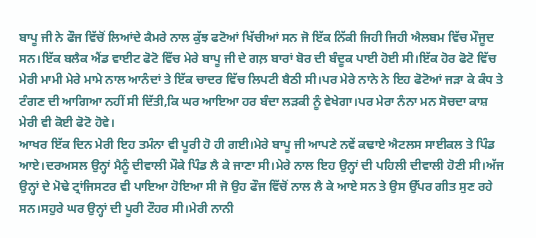ਬਾਪੂ ਜੀ ਨੇ ਫੌਜ ਵਿੱਚੋਂ ਲਿਆਂਦੇ ਕੈਮਰੇ ਨਾਲ ਕੁੱਝ ਫਟੋਆਂ ਖਿੱਚੀਆਂ ਸਨ ਜੋ ਇੱਕ ਨਿੱਕੀ ਜਿਹੀ ਜਿਹੀ ਐਲਬਮ ਵਿੱਚ ਮੌਜੂਦ ਸਨ।ਇੱਕ ਬਲੈਕ ਐਂਡ ਵਾਈਟ ਫੋਟੋ ਵਿੱਚ ਮੇਰੇ ਬਾਪੂ ਜੀ ਦੇ ਗਲ਼ ਬਾਰਾਂ ਬੋਰ ਦੀ ਬੰਦੂਕ ਪਾਈ ਹੋਈ ਸੀ।ਇੱਕ ਹੋਰ ਫੋਟੋ ਵਿੱਚ ਮੇਰੀ ਮਾਮੀ ਮੇਰੇ ਮਾਮੇ ਨਾਲ ਆਨੰਦਾਂ ਤੇ ਇੱਕ ਚਾਦਰ ਵਿੱਚ ਲਿਪਟੀ ਬੈਠੀ ਸੀ।ਪਰ ਮੇਰੇ ਨਾਨੇ ਨੇ ਇਹ ਫੋਟੋਆਂ ਜੜਾ ਕੇ ਕੰਧ ਤੇ ਟੰਗਣ ਦੀ ਆਗਿਆ ਨਹੀਂ ਸੀ ਦਿੱਤੀ,ਕਿ ਘਰ ਆਇਆ ਹਰ ਬੰਦਾ ਲੜਕੀ ਨੂੰ ਵੇਖੇਗਾ।ਪਰ ਮੇਰਾ ਨੰਨਾ ਮਨ ਸੋਚਦਾ ਕਾਸ਼ ਮੇਰੀ ਵੀ ਕੋਈ ਫੋਟੋ ਹੋਵੇ।
ਆਖਰ ਇੱਕ ਦਿਨ ਮੇਰੀ ਇਹ ਤਮੰਨਾ ਵੀ ਪੂਰੀ ਹੋ ਹੀ ਗਈ।ਮੇਰੇ ਬਾਪੂ ਜੀ ਆਪਣੇ ਨਵੇਂ ਕਢਾਏ ਐਟਲਸ ਸਾਈਕਲ ਤੇ ਪਿੰਡ ਆਏ।ਦਰਅਸਲ ਉਨ੍ਹਾਂ ਮੈਨੂੰ ਦੀਵਾਲੀ ਮੌਕੇ ਪਿੰਡ ਲੈ ਕੇ ਜਾਣਾ ਸੀ।ਮੇਰੇ ਨਾਲ ਇਹ ਉਨ੍ਹਾਂ ਦੀ ਪਹਿਲੀ ਦੀਵਾਲੀ ਹੋਣੀ ਸੀ।ਅੱਜ ਉਨ੍ਹਾਂ ਦੇ ਮੋਢੇ ਟ੍ਰਾਂਜਿਸਟਰ ਵੀ ਪਾਇਆ ਹੋਇਆ ਸੀ ਜੋ ਉਹ ਫੌਜ ਵਿੱਚੋਂ ਨਾਲ ਲੈ ਕੇ ਆਏ ਸਨ ਤੇ ਉਸ ਉੱਪਰ ਗੀਤ ਸੁਣ ਰਹੇ ਸਨ।ਸਹੁਰੇ ਘਰ ਉਨ੍ਹਾਂ ਦੀ ਪੂਰੀ ਟੌਹਰ ਸੀ।ਮੇਰੀ ਨਾਨੀ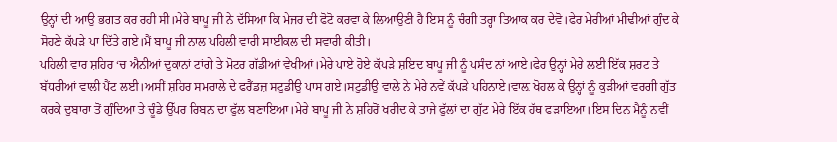ਉਨ੍ਹਾਂ ਦੀ ਆਉ ਭਗਤ ਕਰ ਰਹੀ ਸੀ।ਮੇਰੇ ਬਾਪੂ ਜੀ ਨੇ ਦੱਸਿਆ ਕਿ ਮੇਜਰ ਦੀ ਫੋਟੋ ਕਰਵਾ ਕੇ ਲਿਆਉਣੀ ਹੈ ਇਸ ਨੂੰ ਚੰਗੀ ਤਰ੍ਹਾ ਤਿਆਕ ਕਰ ਦੇਵੋ।ਫੇਰ ਮੇਰੀਆਂ ਮੀਢੀਆਂ ਗੁੰਦ ਕੇ ਸੋਹਣੇ ਕੱਪੜੇ ਪਾ ਦਿੱਤੇ ਗਏ।ਮੈਂ ਬਾਪੂ ਜੀ ਨਾਲ ਪਹਿਲੀ ਵਾਰੀ ਸਾਈਕਲ ਦੀ ਸਵਾਰੀ ਕੀਤੀ।
ਪਹਿਲੀ ਵਾਰ ਸ਼ਹਿਰ ‘ਚ ਐਨੀਆਂ ਦੁਕਾਨਾਂ ਟਾਂਗੇ ਤੇ ਮੋਟਰ ਗੱਡੀਆਂ ਵੇਖੀਆਂ।ਮੇਰੇ ਪਾਏ ਹੋਏ ਕੱਪੜੇ ਸ਼ਇਦ ਬਾਪੂ ਜੀ ਨੂੰ ਪਸੰਦ ਨਾਂ ਆਏ।ਫੇਰ ਉਨ੍ਹਾਂ ਮੇਰੇ ਲਈ ਇੱਕ ਸ਼ਰਟ ਤੇ ਬੱਧਰੀਆਂ ਵਾਲੀ ਪੈਂਟ ਲਈ।ਅਸੀਂ ਸ਼ਹਿਰ ਸਮਰਾਲੇ ਦੇ ਫਰੈਂਡਜ਼ ਸਟੁਡੀਉ ਪਾਸ ਗਏ।ਸਟੁਡੀਉ ਵਾਲੇ ਨੇ ਮੇਰੇ ਨਵੇਂ ਕੱਪੜੇ ਪਹਿਨਾਏ।ਵਾਲ਼ ਖੋਹਲ ਕੇ ਉਨ੍ਹਾਂ ਨੂੰ ਕੁੜੀਆਂ ਵਰਗੀ ਗੁੱਤ ਕਰਕੇ ਦੁਬਾਰਾ ਤੋਂ ਗੁੰਦਿਆ ਤੇ ਚੂੰਡੇ ਉੱਪਰ ਰਿਬਨ ਦਾ ਫੁੱਲ ਬਣਾਇਆ।ਮੇਰੇ ਬਾਪੂ ਜੀ ਨੇ ਸ਼ਹਿਰੋਂ ਖਰੀਦ ਕੇ ਤਾਜੇ ਫੁੱਲਾਂ ਦਾ ਗੁੱਟ ਮੇਰੇ ਇੱਕ ਹੱਥ ਫੜਾਇਆ।ਇਸ ਦਿਨ ਮੈਨੂੰ ਨਵੀਂ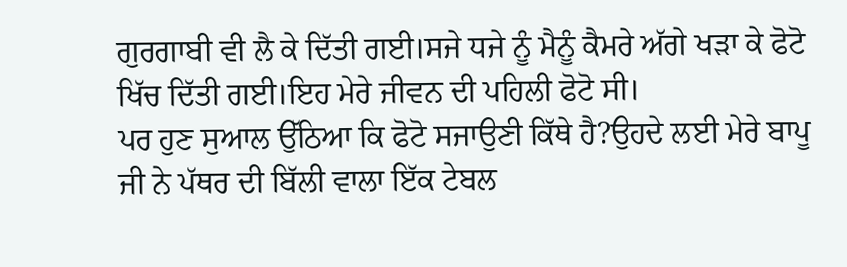ਗੁਰਗਾਬੀ ਵੀ ਲੈ ਕੇ ਦਿੱਤੀ ਗਈ।ਸਜੇ ਧਜੇ ਨੂੰ ਮੈਨੂੰ ਕੈਮਰੇ ਅੱਗੇ ਖੜਾ ਕੇ ਫੋਟੋ ਖਿੱਚ ਦਿੱਤੀ ਗਈ।ਇਹ ਮੇਰੇ ਜੀਵਨ ਦੀ ਪਹਿਲੀ ਫੋਟੋ ਸੀ।
ਪਰ ਹੁਣ ਸੁਆਲ ਉੱਠਿਆ ਕਿ ਫੋਟੋ ਸਜਾਉਣੀ ਕਿੱਥੇ ਹੈ?ਉਹਦੇ ਲਈ ਮੇਰੇ ਬਾਪੂ ਜੀ ਨੇ ਪੱਥਰ ਦੀ ਬਿੱਲੀ ਵਾਲਾ ਇੱਕ ਟੇਬਲ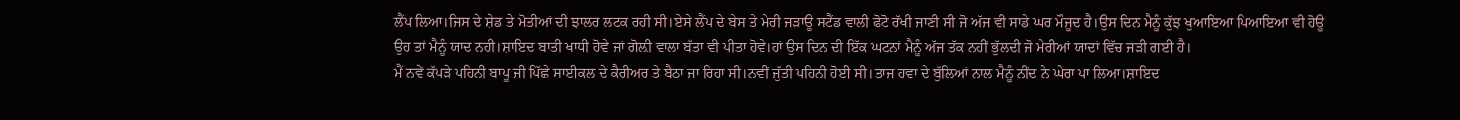ਲੈਂਪ ਲਿਆ।ਜਿਸ ਦੇ ਸ਼ੇਡ ਤੇ ਮੋਤੀਆਂ ਦੀ ਝਾਲਰ ਲਟਕ ਰਹੀ ਸੀ।ਏਸੇ ਲੈਂਪ ਦੇ ਬੇਸ ਤੇ ਮੇਰੀ ਜੜਾਊ ਸਟੈਂਡ ਵਾਲੀ ਫੋਟੋ ਰੱਖੀ ਜਾਣੀ ਸੀ ਜੋ ਅੱਜ ਵੀ ਸਾਡੇ ਘਰ ਮੌਜੂਦ ਹੈ।ਉਸ ਦਿਨ ਮੈਨੂੰ ਕੁੱਝ ਖੁਆਇਆ ਪਿਆਇਆ ਵੀ ਹੋਊ ਉਹ ਤਾਂ ਮੈਨੂੰ ਯਾਦ ਨਹੀ।ਸ਼ਾਇਦ ਬਾਤੀ ਖਾਧੀ ਹੋਵੇ ਜਾਂ ਗੋਲ਼ੀ ਵਾਲਾ ਬੱਤਾ ਵੀ ਪੀਤਾ ਹੋਵੇ।ਹਾਂ ਉਸ ਦਿਨ ਦੀ ਇੱਕ ਘਟਨਾਂ ਮੈਨੂੰ ਅੱਜ ਤੱਕ ਨਹੀਂ ਭੁੱਲਦੀ ਜੋ ਮੇਰੀਆਂ ਯਾਦਾਂ ਵਿੱਚ ਜੜੀ ਗਈ ਹੈ।
ਮੈਂ ਨਵੇਂ ਕੱਪੜੇ ਪਹਿਨੀ ਬਾਪੂ ਜੀ ਪਿੱਛੇ ਸਾਈਕਲ ਦੇ ਕੈਰੀਅਰ ਤੇ ਬੈਠਾ ਜਾ ਰਿਹਾ ਸੀ।ਨਵੀਂ ਜੁੱਤੀ ਪਹਿਨੀ ਹੋਈ ਸੀ।ਤਾਜ ਹਵਾ ਦੇ ਬੁੱਲਿਆਂ ਨਾਲ ਮੈਨੂੰ ਨੀਂਦ ਨੇ ਘੇਰਾ ਪਾ ਲਿਆ।ਸ਼ਾਇਦ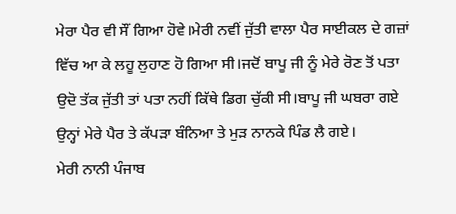ਮੇਰਾ ਪੈਰ ਵੀ ਸੌਂ ਗਿਆ ਹੋਵੇ।ਮੇਰੀ ਨਵੀਂ ਜੁੱਤੀ ਵਾਲਾ ਪੈਰ ਸਾਈਕਲ ਦੇ ਗਜ਼ਾਂ ਵਿੱਚ ਆ ਕੇ ਲਹੂ ਲੁਹਾਣ ਹੋ ਗਿਆ ਸੀ।ਜਦੋਂ ਬਾਪੂ ਜੀ ਨੂੰ ਮੇਰੇ ਰੋਣ ਤੋਂ ਪਤਾ ਉਦੋ ਤੱਕ ਜੁੱਤੀ ਤਾਂ ਪਤਾ ਨਹੀਂ ਕਿੱਥੇ ਡਿਗ ਚੁੱਕੀ ਸੀ।ਬਾਪੂ ਜੀ ਘਬਰਾ ਗਏ ਉਨ੍ਹਾਂ ਮੇਰੇ ਪੈਰ ਤੇ ਕੱਪੜਾ ਬੰਨਿਆ ਤੇ ਮੁੜ ਨਾਨਕੇ ਪਿੰਡ ਲੈ ਗਏ।
ਮੇਰੀ ਨਾਨੀ ਪੰਜਾਬ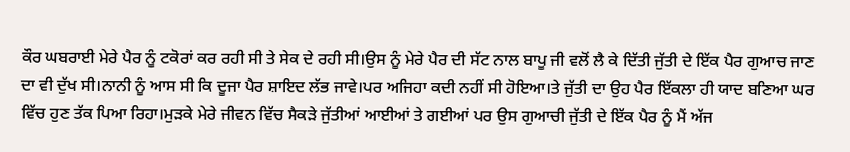ਕੌਰ ਘਬਰਾਈ ਮੇਰੇ ਪੈਰ ਨੂੰ ਟਕੋਰਾਂ ਕਰ ਰਹੀ ਸੀ ਤੇ ਸੇਕ ਦੇ ਰਹੀ ਸੀ।ਉਸ ਨੂੰ ਮੇਰੇ ਪੈਰ ਦੀ ਸੱਟ ਨਾਲ ਬਾਪੂ ਜੀ ਵਲੋਂ ਲੈ ਕੇ ਦਿੱਤੀ ਜੁੱਤੀ ਦੇ ਇੱਕ ਪੈਰ ਗੁਆਚ ਜਾਣ ਦਾ ਵੀ ਦੁੱਖ ਸੀ।ਨਾਨੀ ਨੂੰ ਆਸ ਸੀ ਕਿ ਦੂਜਾ ਪੈਰ ਸ਼ਾਇਦ ਲੱਭ ਜਾਵੇ।ਪਰ ਅਜਿਹਾ ਕਦੀ ਨਹੀਂ ਸੀ ਹੋਇਆ।ਤੇ ਜੁੱਤੀ ਦਾ ਉਹ ਪੈਰ ਇੱਕਲਾ ਹੀ ਯਾਦ ਬਣਿਆ ਘਰ ਵਿੱਚ ਹੁਣ ਤੱਕ ਪਿਆ ਰਿਹਾ।ਮੁੜਕੇ ਮੇਰੇ ਜੀਵਨ ਵਿੱਚ ਸੈਕੜੇ ਜੁੱਤੀਆਂ ਆਈਆਂ ਤੇ ਗਈਆਂ ਪਰ ਉਸ ਗੁਆਚੀ ਜੁੱਤੀ ਦੇ ਇੱਕ ਪੈਰ ਨੂੰ ਮੈਂ ਅੱਜ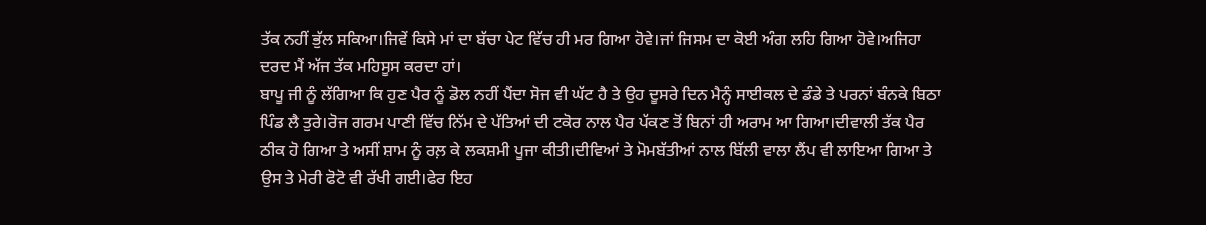ਤੱਕ ਨਹੀਂ ਭੁੱਲ ਸਕਿਆ।ਜਿਵੇਂ ਕਿਸੇ ਮਾਂ ਦਾ ਬੱਚਾ ਪੇਟ ਵਿੱਚ ਹੀ ਮਰ ਗਿਆ ਹੋਵੇ।ਜਾਂ ਜਿਸਮ ਦਾ ਕੋਈ ਅੰਗ ਲਹਿ ਗਿਆ ਹੋਵੇ।ਅਜਿਹਾ ਦਰਦ ਮੈਂ ਅੱਜ ਤੱਕ ਮਹਿਸੂਸ ਕਰਦਾ ਹਾਂ।
ਬਾਪੂ ਜੀ ਨੂੰ ਲੱਗਿਆ ਕਿ ਹੁਣ ਪੈਰ ਨੂੰ ਡੋਲ ਨਹੀਂ ਪੈਂਦਾ ਸੋਜ ਵੀ ਘੱਟ ਹੈ ਤੇ ਉਹ ਦੂਸਰੇ ਦਿਨ ਮੈਨ੍ਹੰ ਸਾਈਕਲ ਦੇ ਡੰਡੇ ਤੇ ਪਰਨਾਂ ਬੰਨਕੇ ਬਿਠਾ ਪਿੰਡ ਲੈ ਤੁਰੇ।ਰੋਜ ਗਰਮ ਪਾਣੀ ਵਿੱਚ ਨਿੱਮ ਦੇ ਪੱਤਿਆਂ ਦੀ ਟਕੋਰ ਨਾਲ ਪੈਰ ਪੱਕਣ ਤੋਂ ਬਿਨਾਂ ਹੀ ਅਰਾਮ ਆ ਗਿਆ।ਦੀਵਾਲੀ ਤੱਕ ਪੈਰ ਠੀਕ ਹੋ ਗਿਆ ਤੇ ਅਸੀਂ ਸ਼ਾਮ ਨੂੰ ਰਲ਼ ਕੇ ਲਕਸ਼ਮੀ ਪੂਜਾ ਕੀਤੀ।ਦੀਵਿਆਂ ਤੇ ਮੋਮਬੱਤੀਆਂ ਨਾਲ ਬਿੱਲੀ ਵਾਲਾ ਲੈਂਪ ਵੀ ਲਾਇਆ ਗਿਆ ਤੇ ਉਸ ਤੇ ਮੇਰੀ ਫੋਟੋ ਵੀ ਰੱਖੀ ਗਈ।ਫੇਰ ਇਹ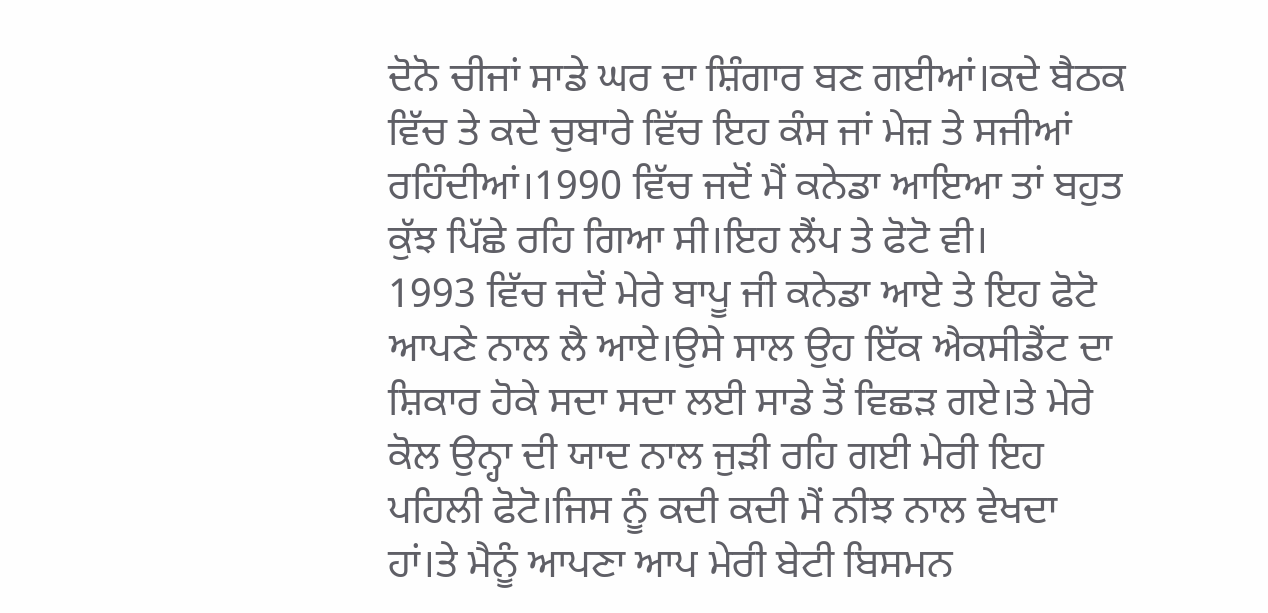ਦੋਨੋ ਚੀਜਾਂ ਸਾਡੇ ਘਰ ਦਾ ਸ਼ਿੰਗਾਰ ਬਣ ਗਈਆਂ।ਕਦੇ ਬੈਠਕ ਵਿੱਚ ਤੇ ਕਦੇ ਚੁਬਾਰੇ ਵਿੱਚ ਇਹ ਕੰਸ ਜਾਂ ਮੇਜ਼ ਤੇ ਸਜੀਆਂ ਰਹਿੰਦੀਆਂ।1990 ਵਿੱਚ ਜਦੋਂ ਮੈਂ ਕਨੇਡਾ ਆਇਆ ਤਾਂ ਬਹੁਤ ਕੁੱਝ ਪਿੱਛੇ ਰਹਿ ਗਿਆ ਸੀ।ਇਹ ਲੈਂਪ ਤੇ ਫੋਟੋ ਵੀ।
1993 ਵਿੱਚ ਜਦੋਂ ਮੇਰੇ ਬਾਪੂ ਜੀ ਕਨੇਡਾ ਆਏ ਤੇ ਇਹ ਫੋਟੋ ਆਪਣੇ ਨਾਲ ਲੈ ਆਏ।ਉਸੇ ਸਾਲ ਉਹ ਇੱਕ ਐਕਸੀਡੈਂਟ ਦਾ ਸ਼ਿਕਾਰ ਹੋਕੇ ਸਦਾ ਸਦਾ ਲਈ ਸਾਡੇ ਤੋਂ ਵਿਛੜ ਗਏ।ਤੇ ਮੇਰੇ ਕੋਲ ਉਨ੍ਹਾ ਦੀ ਯਾਦ ਨਾਲ ਜੁੜੀ ਰਹਿ ਗਈ ਮੇਰੀ ਇਹ ਪਹਿਲੀ ਫੋਟੋ।ਜਿਸ ਨੂੰ ਕਦੀ ਕਦੀ ਮੈਂ ਨੀਝ ਨਾਲ ਵੇਖਦਾ ਹਾਂ।ਤੇ ਮੈਨੂੰ ਆਪਣਾ ਆਪ ਮੇਰੀ ਬੇਟੀ ਬਿਸਮਨ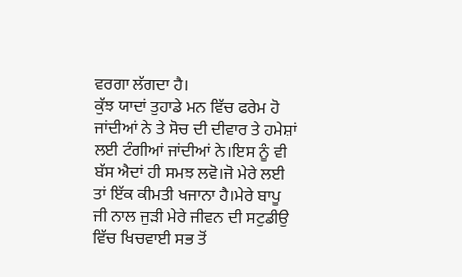ਵਰਗਾ ਲੱਗਦਾ ਹੈ।
ਕੁੱਝ ਯਾਦਾਂ ਤੁਹਾਡੇ ਮਨ ਵਿੱਚ ਫਰੇਮ ਹੋ ਜਾਂਦੀਆਂ ਨੇ ਤੇ ਸੋਚ ਦੀ ਦੀਵਾਰ ਤੇ ਹਮੇਸ਼ਾਂ ਲਈ ਟੰਗੀਆਂ ਜਾਂਦੀਆਂ ਨੇ।ਇਸ ਨੂੰ ਵੀ ਬੱਸ ਐਦਾਂ ਹੀ ਸਮਝ ਲਵੋ।ਜੋ ਮੇਰੇ ਲਈ ਤਾਂ ਇੱਕ ਕੀਮਤੀ ਖਜਾਨਾ ਹੈ।ਮੇਰੇ ਬਾਪੂ ਜੀ ਨਾਲ ਜੁੜੀ ਮੇਰੇ ਜੀਵਨ ਦੀ ਸਟੁਡੀਉ ਵਿੱਚ ਖਿਚਵਾਈ ਸਭ ਤੋਂ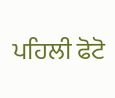ਪਹਿਲੀ ਫੋਟੋ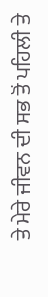ਤੇ ਮੇਰੇ ਜੀਵਨ ਦੀ ਸਭ ਤੋਂ ਪਹਿਲੀ ਤੇ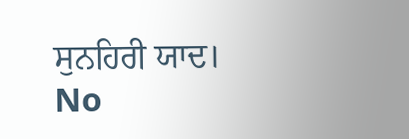ਸੁਨਹਿਰੀ ਯਾਦ।
No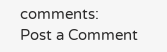comments:
Post a Comment